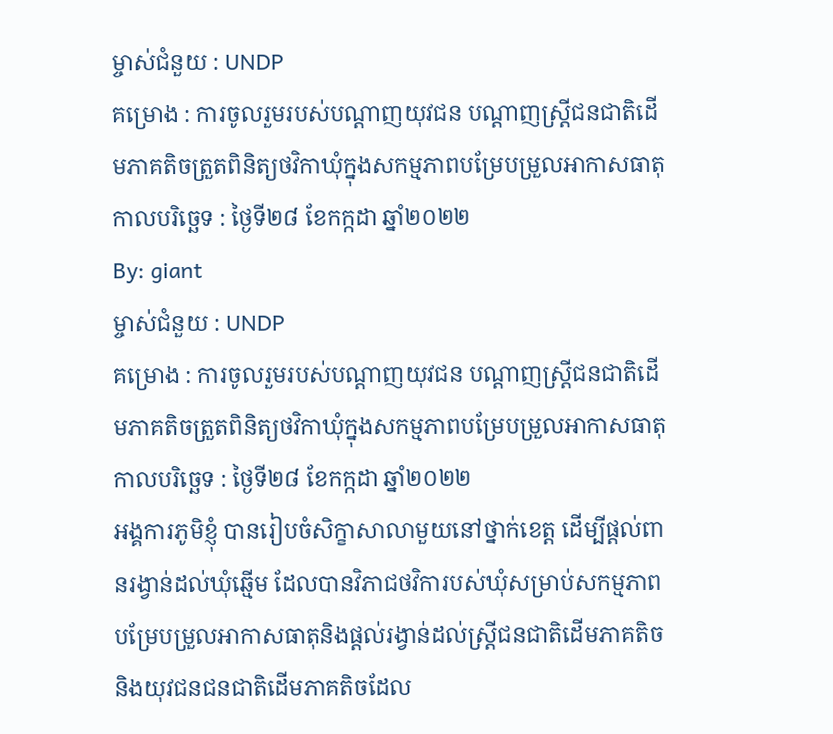ម្ចាស់ជំនួយ : UNDP
គម្រោង : ការចូលរួមរបស់បណ្តាញយុវជន បណ្តាញស្ត្រីជនជាតិដើមភាគតិចត្រួតពិនិត្យថវិកាឃុំក្នុងសកម្មភាពបម្រែបម្រួលអាកាសធាតុ
កាលបរិច្ឆេទ : ថ្ងៃទី២៨ ខែកក្កដា ឆ្នាំ២០២២
By: giant
ម្ចាស់ជំនួយ : UNDP
គម្រោង : ការចូលរួមរបស់បណ្តាញយុវជន បណ្តាញស្ត្រីជនជាតិដើមភាគតិចត្រួតពិនិត្យថវិកាឃុំក្នុងសកម្មភាពបម្រែបម្រួលអាកាសធាតុ
កាលបរិច្ឆេទ : ថ្ងៃទី២៨ ខែកក្កដា ឆ្នាំ២០២២
អង្គការភូមិខ្ញុំ បានរៀបចំសិក្ខាសាលាមួយនៅថ្នាក់ខេត្ត ដើម្បីផ្តល់ពានរង្វាន់ដល់ឃុំឆ្មើម ដែលបានវិភាជថវិការបស់ឃុំសម្រាប់សកម្មភាពបម្រែបម្រួលអាកាសធាតុនិងផ្តល់រង្វាន់ដល់ស្ត្រីជនជាតិដើមភាគតិច និងយុវជនជនជាតិដើមភាគតិចដែល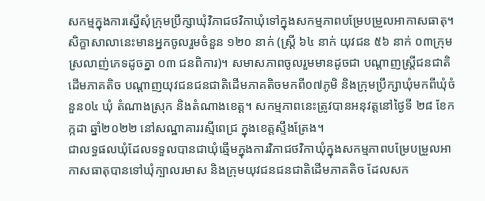សកម្មក្នុងការស្នើសុំក្រុមប្រឹក្សាឃុំវិភាជថវិកាឃុំទៅក្នុងសកម្មភាពបម្រែបម្រួលអាកាសធាតុ។ សិក្ខាសាលានេះមានអ្នកចូលរួមចំនួន ១២០ នាក់ (ស្ត្រី ៦៤ នាក់ យុវជន ៥៦ នាក់ ០៣ក្រុមស្រលាញ់ភេទដូចគ្នា ០៣ ជនពិការ)។ សមាសភាពចូលរួមមានដូចជា បណ្តាញស្ត្រីជនជាតិដើមភាគតិច បណ្តាញយុវជនជនជាតិដើមភាគតិចមកពី០៧ភូមិ និងក្រុមប្រឹក្សាឃុំមកពីឃុំចំនួន០៤ ឃុំ តំណាងស្រុក និងតំណាងខេត្ត។ សកម្មភាពនេះត្រូវបានអនុវត្តនៅថ្ងៃទី ២៨ ខែកក្កដា ឆ្នាំ២០២២ នៅសណ្ឋាគាររស្មីពេជ្រ ក្នុងខេត្តស្ទឹងត្រែង។
ជាលទ្ធផលឃុំដែលទទួលបានជាឃុំឆ្មើមក្នុងការវិភាជថវិកាឃុំក្នុងសកម្មភាពបម្រែបម្រួលអាកាសធាតុបានទៅឃុំក្បាលរមាស និងក្រុមយុវជនជនជាតិដើមភាគតិច ដែលសក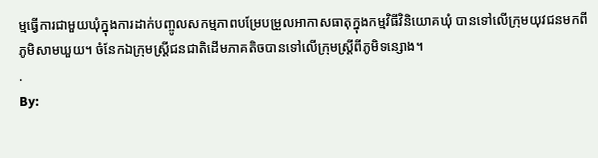ម្មធ្វើការជាមួយឃុំក្នុងការដាក់បញ្ចូលសកម្មភាពបម្រែបម្រួលអាកាសធាតុក្នុងកម្មវិធីវិនិយោគឃុំ បានទៅលើក្រុមយុវជនមកពីភូមិសាមឃួយ។ ចំនែកឯក្រុមស្រ្តីជនជាតិដើមភាគតិចបានទៅលើក្រុមស្រ្តីពីភូមិទន្សោង។
.
By: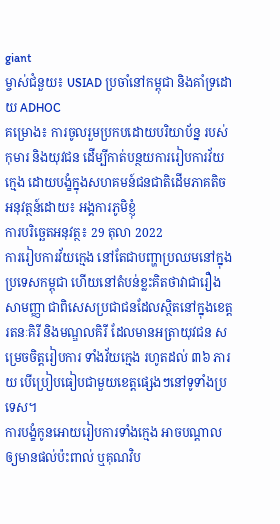giant
ម្ចាស់ជំនួយ៖ USIAD ប្រចាំនៅកម្ពុជា និងគាំទ្រដោយ ADHOC
គម្រោង៖ ការចូលរួមប្រកបដោយបរិយាប័ន្ន របស់កុមារ និងយុវជន ដើម្បីកាត់បន្ថយការរៀបការវ័យក្មេង ដោយបង្ខំក្នុងសហគមន៍ជនជាតិដើមភាគតិច
អនុវត្ថន៍ដោយ៖ អង្គការភូមិខ្ញុំ
ការបរិច្ឆេតអនុវត្ថ៖ 29 តុលា 2022
ការរៀបការវ័យក្មេង នៅតែជាបញ្ហាប្រឈមនៅក្នុងប្រទេសកម្ពុជា ហើយនៅតំបន់ខ្លះគិតថាវាជារឿងសាមញ្ញា ជាពិសេសប្រជាជនដែលស្ថិតនៅក្នុងខេត្តរតនៈគិរី និងមណ្ឌលគិរី ដែលមានអត្រាយុវជន សម្រេចចិត្តរៀបការ ទាំងវ័យក្មេង រហូតដល់ ៣៦ ភារយ បើប្រៀបធៀបជាមួយខេត្តផ្សេងៗនៅទូទាំងប្រទេស។
ការបង្ខំកូនអោយរៀបការទាំងក្មេង អាចបណ្តាលឲ្យមានផល់ប៉ះពាល់ ឬគុណវិប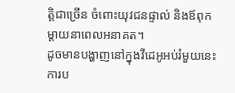ត្តិជាច្រើន ចំពោះយុវជនផ្ទាល់ និងឪពុកម្តាយនាពេលអនាគត។
ដូចមានបង្ហាញនៅក្នុងវីដេអូអប់រំមួយនេះ ការប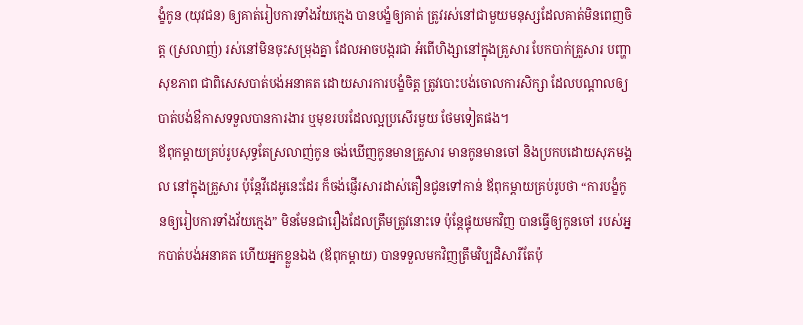ង្ខំកូន (យុវជន) ឲ្យគាត់រៀបការទាំងវ័យក្មេង បានបង្ខំឲ្យគាត់ ត្រូវរស់នៅជាមួយមនុស្សដែលគាត់មិនពេញចិត្ត (ស្រលាញ់) រស់នៅមិនចុះសម្រុងគ្នា ដែលអាចបង្ករជា អំពើហិង្សានៅក្នុងគ្រួសារ បែកបាក់គ្រួសារ បញ្ហាសុខភាព ជាពិសេសបាត់បង់អនាគត ដោយសារការបង្ខំចិត្ត ត្រូវបោះបង់ចោលការសិក្សា ដែលបណ្តាលឲ្យបាត់បង់ឳកាសទទួលបានការងារ ឬមុខរបរដែលល្អប្រសើរមួយ ថែមទៀតផង។
ឪពុកម្តាយគ្រប់រូបសុទ្ធតែស្រលាញ់កូន ចង់ឃើញកូនមានគ្រួសារ មានកូនមានចៅ និងប្រកបដោយសុភមង្គល នៅក្នុងគ្រួសារ ប៉ុន្តែវីដេអូនេះដែរ ក៏ចង់ផ្ញើរសារដាស់តឿនជូនទៅកាន់ ឪពុកម្តាយគ្រប់រូបថា “ការបង្ខំកូនឲ្យរៀបការទាំងវ័យក្មេង” មិនមែនជារឿងដែលត្រឹមត្រូវនោះទេ ប៉ុន្តែផ្ទុយមកវិញ បានធ្វើឲ្យកូនចៅ របស់អ្នកបាត់បង់អនាគត ហើយអ្នកខ្លួនឯង (ឪពុកម្តាយ) បានទទួលមកវិញត្រឹមវិប្បដិសារីតែប៉ុ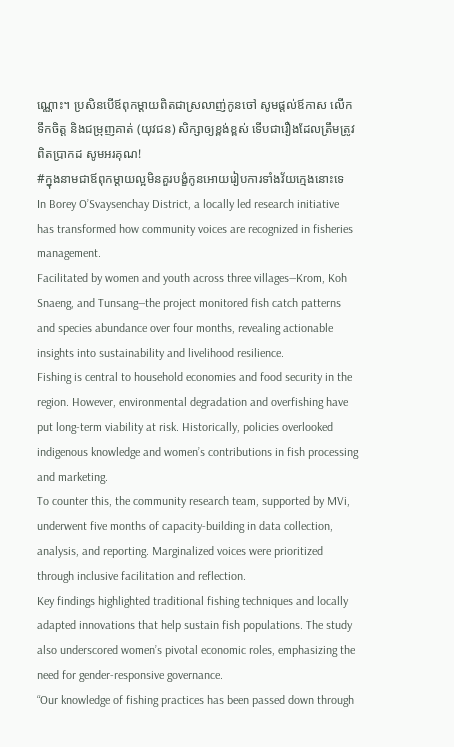ណ្ណោះ។ ប្រសិនបើឪពុកម្តាយពិតជាស្រលាញ់កូនចៅ សូមផ្តល់ឪកាស លើកទឹកចិត្ត និងជម្រុញគាត់ (យុវជន) សិក្សាឲ្យខ្ពង់ខ្ពស់ ទើបជារឿងដែលត្រឹមត្រូវពិតប្រាកដ សូមអរគុណ!
#ក្នុងនាមជាឪពុកម្តាយល្អមិនគួរបង្ខំកូនអោយរៀបការទាំងវ័យក្មេងនោះទេ
In Borey O’Svaysenchay District, a locally led research initiative has transformed how community voices are recognized in fisheries management.
Facilitated by women and youth across three villages—Krom, Koh Snaeng, and Tunsang—the project monitored fish catch patterns and species abundance over four months, revealing actionable insights into sustainability and livelihood resilience.
Fishing is central to household economies and food security in the region. However, environmental degradation and overfishing have put long-term viability at risk. Historically, policies overlooked indigenous knowledge and women’s contributions in fish processing and marketing.
To counter this, the community research team, supported by MVi, underwent five months of capacity-building in data collection, analysis, and reporting. Marginalized voices were prioritized through inclusive facilitation and reflection.
Key findings highlighted traditional fishing techniques and locally adapted innovations that help sustain fish populations. The study also underscored women’s pivotal economic roles, emphasizing the need for gender-responsive governance.
“Our knowledge of fishing practices has been passed down through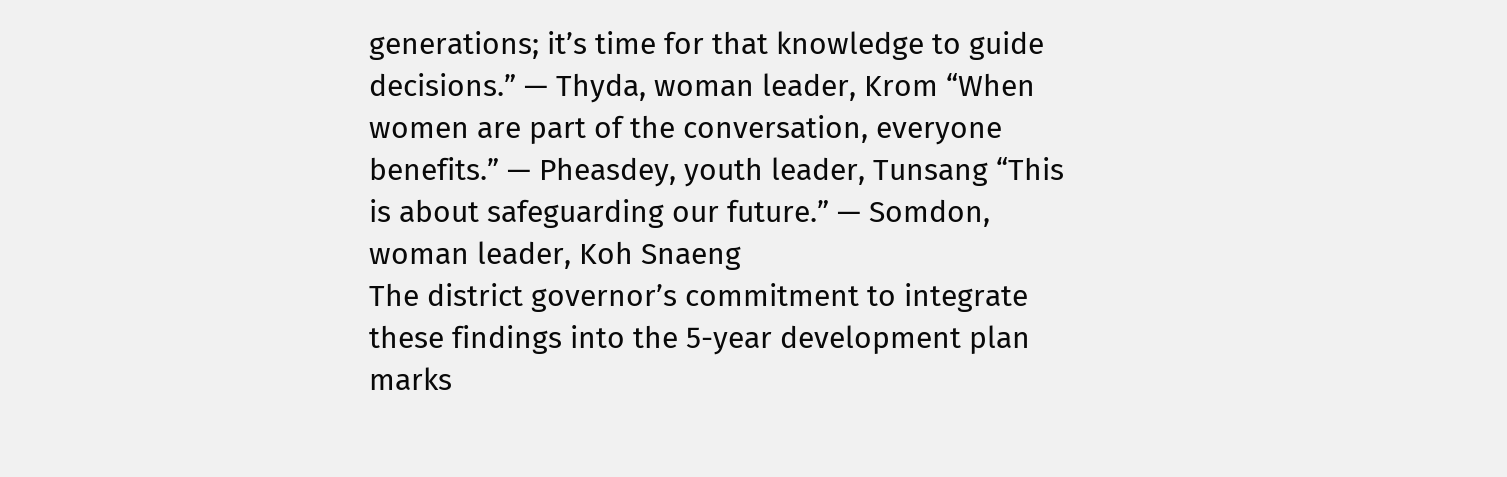generations; it’s time for that knowledge to guide decisions.” — Thyda, woman leader, Krom “When women are part of the conversation, everyone benefits.” — Pheasdey, youth leader, Tunsang “This is about safeguarding our future.” — Somdon, woman leader, Koh Snaeng
The district governor’s commitment to integrate these findings into the 5-year development plan marks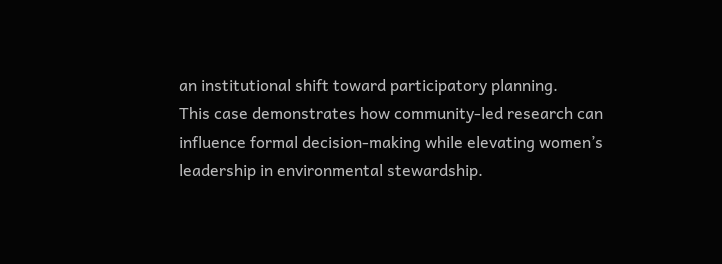an institutional shift toward participatory planning.
This case demonstrates how community-led research can influence formal decision-making while elevating women’s leadership in environmental stewardship.